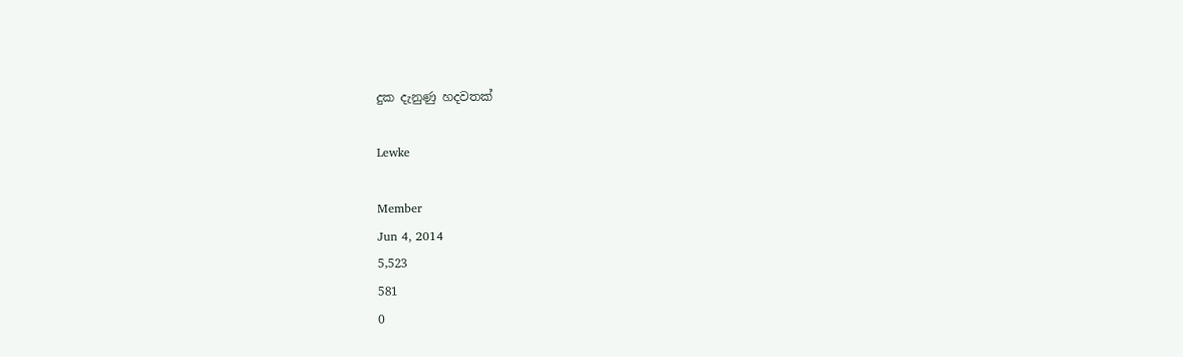දුක දැනුණු හදවතක්

Lewke

Member
Jun 4, 2014
5,523
581
0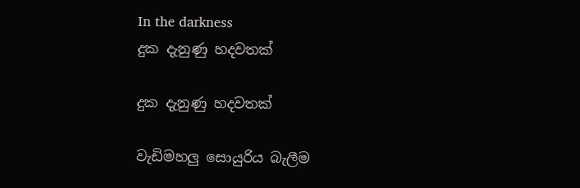In the darkness
දුක දැනුණු හදවතක්

දුක දැනුණු හදවතක්

වැඩිමහලු සොයුරිය බැලීම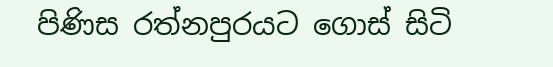පිණිස රත්නපුරයට ගොස් සිටි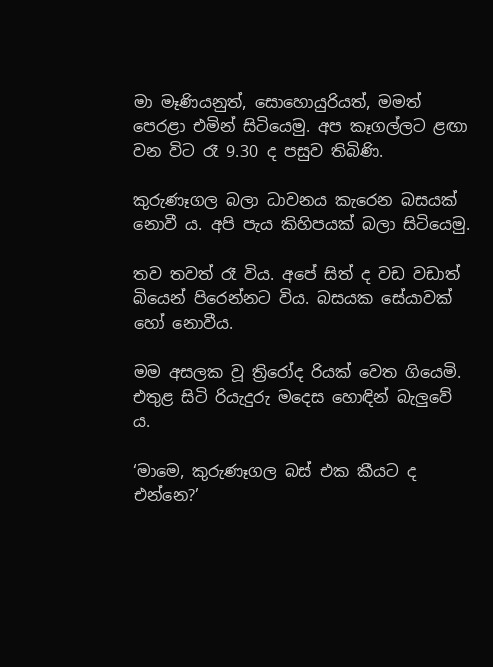මා මෑණියනුත්, සොහොයුරියත්, මමත් පෙරළා එමින් සිටියෙමු. අප කෑගල්ලට ළඟා වන විට රෑ 9.30 ද පසුව තිබිණි.

කුරුණෑගල බලා ධාවනය කැරෙන බසයක් නොවී ය. අපි පැය කිහිපයක් බලා සිටියෙමු.

තව තවත් රෑ විය. අපේ සිත් ද වඩ වඩාත් බියෙන් පිරෙන්නට විය. බසයක සේයාවක් හෝ නොවීය.

මම අසලක වූ ත්‍රිරෝද රියක් වෙත ගියෙමි. එතුළ සිටි රියැදුරු මදෙස හොඳින් බැලුවේ ය.

‘මාමෙ, කුරුණෑගල බස් එක කීයට ද එන්නෙ?’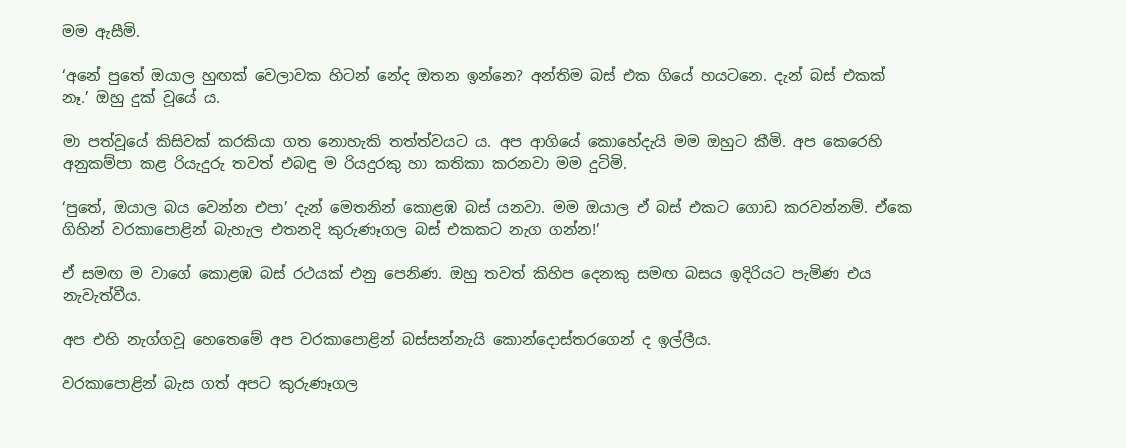මම ඇසීමි.

‘අනේ පුතේ ඔයාල හුඟක් වෙලාවක හිටන් නේද ඔතන ඉන්නෙ? අන්තිම බස් එක ගියේ හයටනෙ. දැන් බස් එකක් නෑ.’ ඔහු දුක් වූයේ ය.

මා පත්වූයේ කිසිවක් කරකියා ගත නොහැකි තත්ත්වයට ය. අප ආගියේ කොහේදැයි මම ඔහුට කීමි. අප කෙරෙහි අනුකම්පා කළ රියැදුරු තවත් එබඳු ම රියදුරකු හා කතිකා කරනවා මම දුටිමි.

‘පුතේ, ඔයාල බය වෙන්න එපා’ දැන් මෙතනින් කොළඹ බස් යනවා. මම ඔයාල ඒ බස් එකට ගොඩ කරවන්නම්. ඒකෙ ගිහින් වරකාපොළින් බැහැල එතනදි කුරුණෑගල බස් එකකට නැග ගන්න!’

ඒ සමඟ ම වාගේ කොළඹ බස් රථයක් එනු පෙනිණ. ඔහු තවත් කිහිප දෙනකු සමඟ බසය ඉදිරියට පැමිණ එය නැවැත්වීය.

අප එහි නැග්ගවූ හෙතෙමේ අප වරකාපොළින් බස්සන්නැයි කොන්දොස්තරගෙන් ද ඉල්ලීය.

වරකාපොළින් බැස ගත් අපට කුරුණෑගල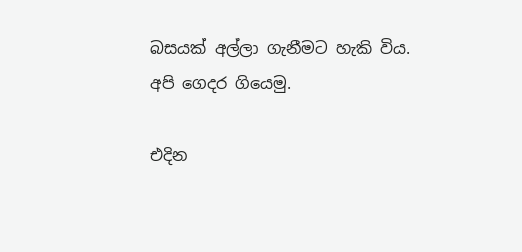බසයක් අල්ලා ගැනීමට හැකි විය. අපි ගෙදර ගියෙමු.

එදින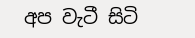අප වැටී සිටි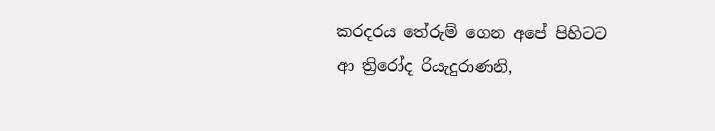කරදරය තේරුම් ගෙන අපේ පිහිටට ආ ත්‍රිරෝද රියැදුරාණනි,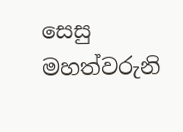සෙසු මහත්වරුනි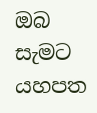ඔබ සැමට යහපත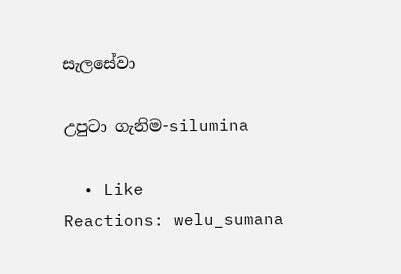සැලසේවා

උපු‍ටා ගැනිම-silumina

  • Like
Reactions: welu_sumana